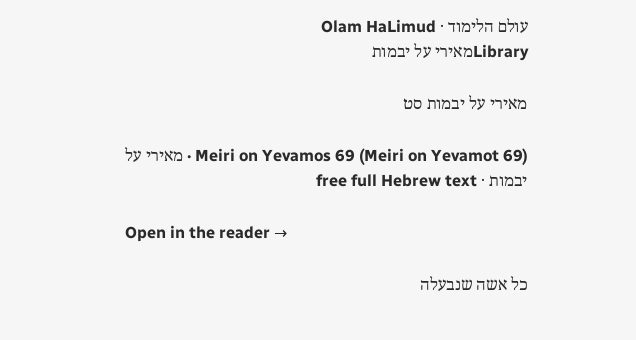עולם הלימוד · Olam HaLimud
Libraryמאירי על יבמות

מאירי על יבמות סט

Meiri on Yevamos 69 (Meiri on Yevamot 69) · מאירי על יבמות · free full Hebrew text

Open in the reader →

כל אשה שנבעלה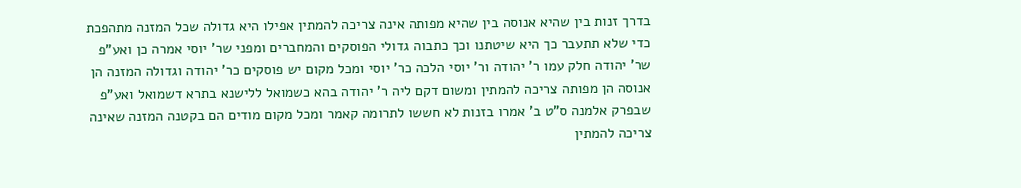בדרך זנות בין שהיא אנוסה בין שהיא מפותה אינה צריכה להמתין אפילו היא גדולה שכל המזנה מתהפכת כדי שלא תתעבר כך היא שיטתנו וכך כתבוה גדולי הפוסקים והמחברים ומפני שר' יוסי אמרה כן ואע"פ שר' יהודה חלק עמו ר' יהודה ור' יוסי הלכה כר' יוסי ומכל מקום יש פוסקים כר' יהודה וגדולה המזנה הן אנוסה הן מפותה צריכה להמתין ומשום דקם ליה ר' יהודה בהא כשמואל ללישנא בתרא דשמואל ואע"פ שבפרק אלמנה ס"ט ב' אמרו בזנות לא חששו לתרומה קאמר ומכל מקום מודים הם בקטנה המזנה שאינה צריכה להמתין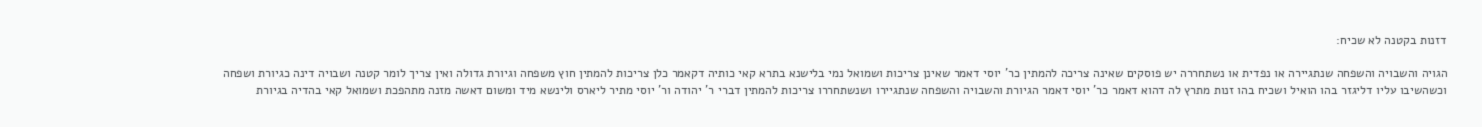דזנות בקטנה לא שכיח:

הגויה והשבויה והשפחה שנתגיירה או נפדית או נשתחררה יש פוסקים שאינה צריכה להמתין כר' יוסי דאמר שאינן צריכות ושמואל נמי בלישנא בתרא קאי כותיה דקאמר כלן צריכות להמתין חוץ משפחה וגיורת גדולה ואין צריך לומר קטנה ושבויה דינה כגיורת ושפחה וכשהשיבו עליו דליגזר בהו הואיל ושכיח בהו זנות מתרץ לה דהוא דאמר כר' יוסי דאמר הגיורת והשבויה והשפחה שנתגיירו ושנשתחררו צריכות להמתין דברי ר' יהודה ור' יוסי מתיר ליארס ולינשא מיד ומשום דאשה מזנה מתהפכת ושמואל קאי בהדיה בגיורת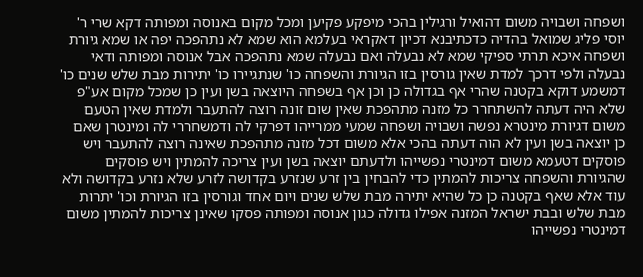ושפחה ושבויה משום דהואיל ורגילין בהכי מיפקע פקיען ומכל מקום באנוסה ומפותה דקא שרי ר' יוסי פליג שמואל בהדיה כדכתיבנא דכיון דאקראי בעלמא הוא שמא לא נתהפכה יפה או שמא גיורת ושפחה איכא תרתי ספיקי שמא לא נבעלה ואם נבעלה שמא נתהפכה אבל אנוסה ומפותה ודאי נבעלה ולפי דרכך למדת שאין גורסין בזו הגיורת והשפחה כו' שנתגיירו כו' יתירות מבת שלש שנים כו' דמשמע דוקא בקטנה שהרי אף בגדולה כן וכן אף בשפחה היוצאה בשן ועין כן שמכל מקום אע"פ שלא היה דעתה להשתחרר כל מזנה מתהפכת שאין שום זונה רוצה להתעבר ולמדת שאין הטעם משום דגיורת מינטרא נפשה ושבויה ושפחה שמעי ממרייהו דפרקי לה ודמשחררי לה ומינטרן שאם כן יוצאה בשן ועין לא הוה דעתה בהכי אלא משום דכל מזנה מתהפכת שאינה רוצה להתעבר ויש פוסקים דטעמא משום דמינטרי נפשייהו ולדעתם יוצאה בשן ועין צריכה להמתין ויש פוסקים שהגיורת והשפחה צריכות להמתין כדי להבחין בין זרע שנזרע בקדושה לזרע שלא נזרע בקדושה ולא עוד אלא שאף בקטנה כן כל שהיא יתירה מבת שלש שנים ויום אחד וגורסין בזו הגיורת וכו' יתרות מבת שלש ובבת ישראל המזנה אפילו גדולה כגון אנוסה ומפותה פסקו שאינן צריכות להמתין משום דמינטרי נפשייהו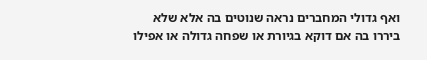ואף גדולי המחברים נראה שנוטים בה אלא שלא ביררו בה אם דוקא בגיורת או שפחה גדולה או אפילו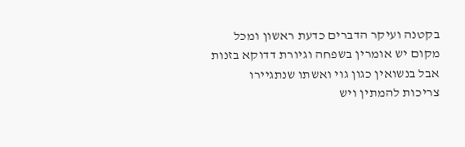בקטנה ועיקר הדברים כדעת ראשון ומכל מקום יש אומרין בשפחה וגיורת דדוקא בזנות אבל בנשואין כגון גוי ואשתו שנתגיירו צריכות להמתין ויש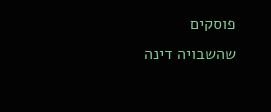פוסקים שהשבויה דינה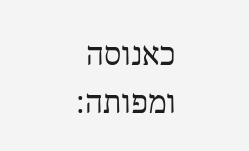כאנוסה ומפותה: